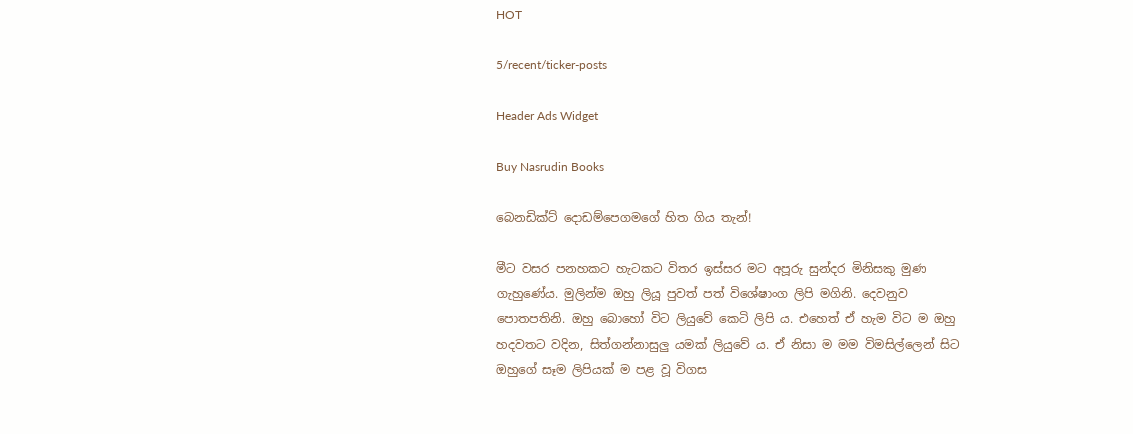HOT

5/recent/ticker-posts

Header Ads Widget

Buy Nasrudin Books

බෙනඩික්ට් දොඩම්පෙගමගේ හිත ගිය තැන්!

මීට වසර පනහකට හැටකට විතර ඉස්සර මට අපූරු සුන්දර මිනිසකු මුණ ගැහුණේය. මුලින්ම ඔහු ලියූ පුවත් පත් විශේෂාංග ලිපි මගිනි. දෙවනුව පොතපතිනි. ඔහු බොහෝ විට ලියුවේ කෙටි ලිපි ය. එහෙත් ඒ හැම විට ම ඔහු හදවතට වදින, සිත්ගන්නාසුලු යමක් ලියුවේ ය. ඒ නිසා ම මම විමසිල්ලෙන් සිට ඔහුගේ සෑම ලිපියක් ම පළ වූ විගස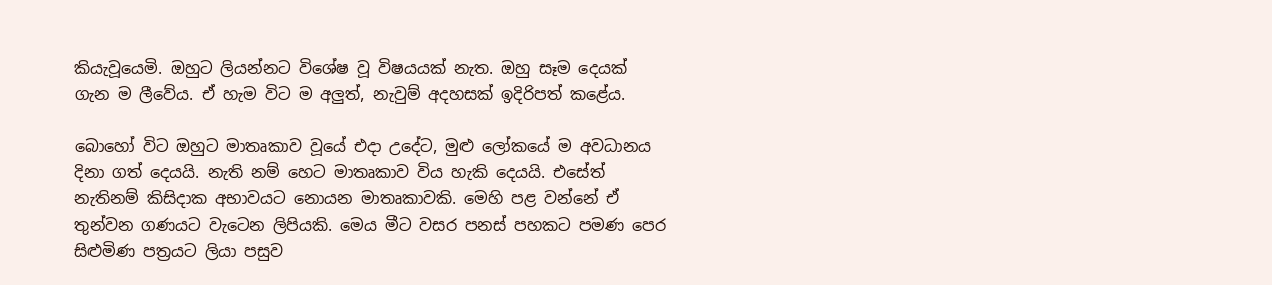කියැවූයෙමි. ඔහුට ලියන්නට විශේෂ වූ විෂයයක් නැත. ඔහු සෑම දෙයක් ගැන ම ලීවේය. ඒ හැම විට ම අලුත්, නැවුම් අදහසක් ඉදිරිපත් කළේය.

බොහෝ විට ඔහුට මාතෘකාව වූයේ එදා උදේට, මුළු ලෝකයේ ම අවධානය දිනා ගත් දෙයයි. නැති නම් හෙට මාතෘකාව විය හැකි දෙයයි. එසේත් නැතිනම් කිසිදාක අභාවයට නොයන මාතෘකාවකි. මෙහි පළ ‍වන්නේ ඒ තුන්වන ගණයට වැටෙන ලිපියකි. මෙය මීට වසර පනස් පහකට පමණ පෙර සිළුමිණ පත්‍රයට ලියා පසුව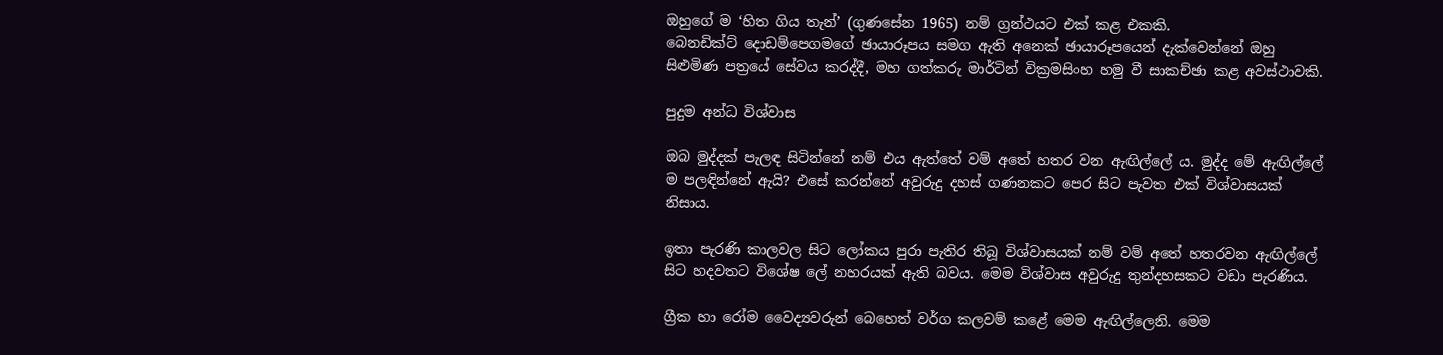ඔහුගේ ම ‘හිත ගිය තැන්’ (ගුණසේන 1965) නම් ග්‍රන්ථයට එක් කළ එකකි.
බෙනඩික්ට් දොඩම්පෙගමගේ ඡායාරූපය සමග ඇති අනෙක් ඡායාරූපයෙන් දැක්වෙන්නේ ඔහු සිළුමිණ පත්‍රයේ සේවය කරද්දී, මහ ගත්කරු මාර්ටින් වික්‍රමසිංහ හමු වී සාකච්ඡා කළ අවස්ථාවකි.

පුදුම අන්ධ විශ්වාස

ඔබ මුද්දක් පැලඳ සිටින්නේ නම් එය ඇත්තේ වම් අතේ හතර වන ඇඟිල්ලේ ය. මුද්ද මේ ඇඟිල්ලේ ම පලඳින්නේ ඇයි? එසේ කරන්නේ අවුරුදු දහස් ගණනකට පෙර සිට පැවත එක් විශ්වාසයක් නිසාය.

ඉතා පැරණි කාලවල සිට ලෝකය පුරා පැතිර තිබූ විශ්වාසයක් නම් වම් අතේ හතරවන ඇඟිල්ලේ සිට හදවතට විශේෂ ලේ නහරයක් ඇති බවය. මෙම විශ්වාස අවුරුදු තුන්දහසකට වඩා පැරණිය.

ග්‍රීක හා රෝම වෛද්‍යවරුන් බෙහෙත් වර්ග කලවම් කළේ මෙම ඇඟිල්ලෙනි. මෙම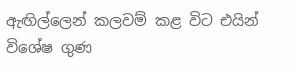ඇඟිල්ලෙන් කලවම් කළ විට එයින් විශේෂ ගුණ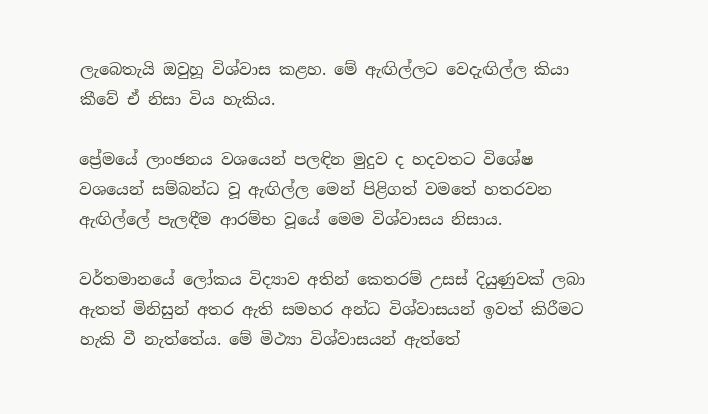ලැබෙතැයි ඔවුහූ විශ්වාස කළහ. මේ ඇඟිල්ලට වෙදැඟිල්ල කියා කීවේ ඒ නිසා විය හැකිය.

ප්‍රේමයේ ලාංඡනය වශයෙන් පලඳින මුදුව ද හදවතට විශේෂ වශයෙන් සම්බන්ධ වූ ඇඟිල්ල මෙන් පිළිගත් වමතේ හතරවන ඇඟිල්ලේ පැලඳීම ආරම්භ වූයේ මෙම විශ්වාසය නිසාය.

වර්තමානයේ ලෝකය විද්‍යාව අතින් ‍කෙතරම් උසස් දියුණුවක් ලබා ඇතත් මිනිසුන් අතර ඇති සමහර අන්ධ විශ්වාසයන් ඉවත් කිරීමට හැකි වී නැත්තේය. මේ මිථ්‍යා විශ්වාසයන් ඇත්තේ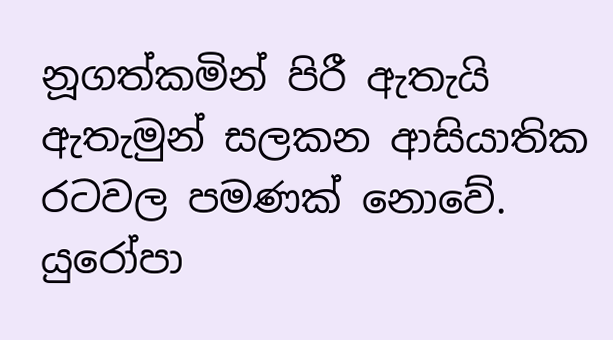නූගත්කමින් පිරී ඇතැයි ඇතැමුන් සලකන ආසියාතික රටවල පමණක් නොවේ. යුරෝපා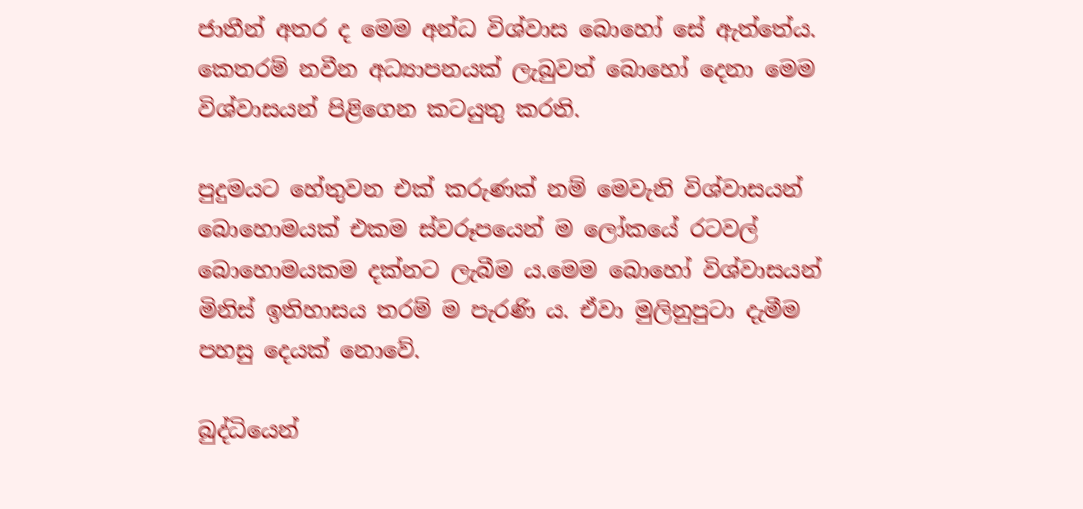ජාතීන් අතර ද මෙම අන්ධ විශ්වාස බොහෝ සේ ඇත්තේය. කෙතරම් නවීන අධ්‍යාපනයක් ලැබුවත් බොහෝ දෙනා මෙම විශ්වාසයන් පිළිගෙන කටයුතු කරති.

පුදුමයට හේතුවන එක් කරුණක් නම් මෙවැනි විශ්වාසයන් බොහොමයක් එකම ස්වරූපයෙන් ම ලෝකයේ රටවල් බොහොමයකම දක්නට ලැබීම ය.මෙම බොහෝ විශ්වාසයන් මිනිස් ඉතිහාසය තරම් ම පැරණි ය. ඒවා මුලිනුපුටා දැමීම පහසු දෙයක් නොවේ.

බුද්ධියෙන්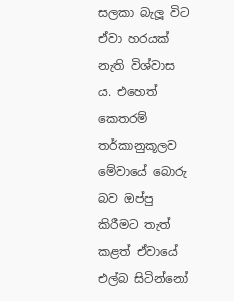සලකා බැලූ විට ඒවා හරයක් නැති විශ්වාස ය. එහෙත් කෙතරම් තර්කානුකූලව මේවායේ බොරු බව ඔප්පු කිරීමට තැත් කළත් ඒවායේ එල්බ සිටින්නෝ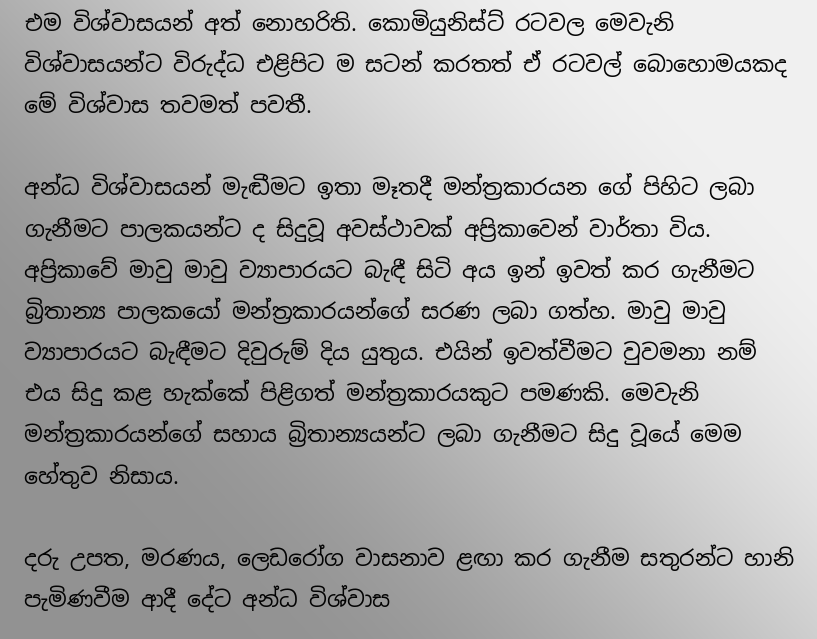එම විශ්වාසයන් අත් නොහරිති. කොමියුනිස්ට් රටවල මෙවැනි විශ්වාසයන්ට විරුද්ධ එළිපිට ම සටන් කරතත් ඒ රටවල් බොහොමයකද මේ විශ්වාස තවමත් පවතී.

අන්ධ විශ්වාසයන් මැඬීමට ඉතා මෑතදී මන්ත්‍රකාරයන ගේ පිහිට ලබා ගැනීමට පාලකයන්ට ද සිදුවූ අවස්ථාවක් අප්‍රිකාවෙන් වාර්තා විය. අප්‍රිකාවේ මාවු මාවු ව්‍යාපාරයට බැඳී සිටි අය ඉන් ඉවත් කර ගැනීමට බ්‍රිතාන්‍ය පාලකයෝ මන්ත්‍රකාරයන්ගේ සරණ ලබා ගත්හ. මාවු මාවු ව්‍යාපාරයට බැඳීමට දිවුරුම් දිය යුතුය. එයින් ඉවත්වීමට වුවමනා නම් එය සිදු කළ හැක්කේ පිළිගත් මන්ත්‍රකාරයකුට පමණකි. මෙවැනි මන්ත්‍රකාරයන්ගේ සහාය බ්‍රිතාන්‍යයන්ට ලබා ගැනීමට සිදු වූයේ මෙම හේතුව නිසාය.

දරු උපත, මරණය, ලෙඩරෝග වාසනාව ළඟා කර ගැනීම සතුරන්ට හානි පැමිණවීම ආදී දේට අන්ධ විශ්වාස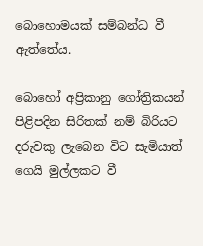බොහොමයක් සම්බන්ධ වී ඇත්තේය.

බොහෝ අප්‍රිකානු ගෝත්‍රිකයන් පිළිපදින සිරිතක් නම් බිරියට දරුවකු ලැබෙන විට සැමියාත් ගෙයි මුල්ලකට වී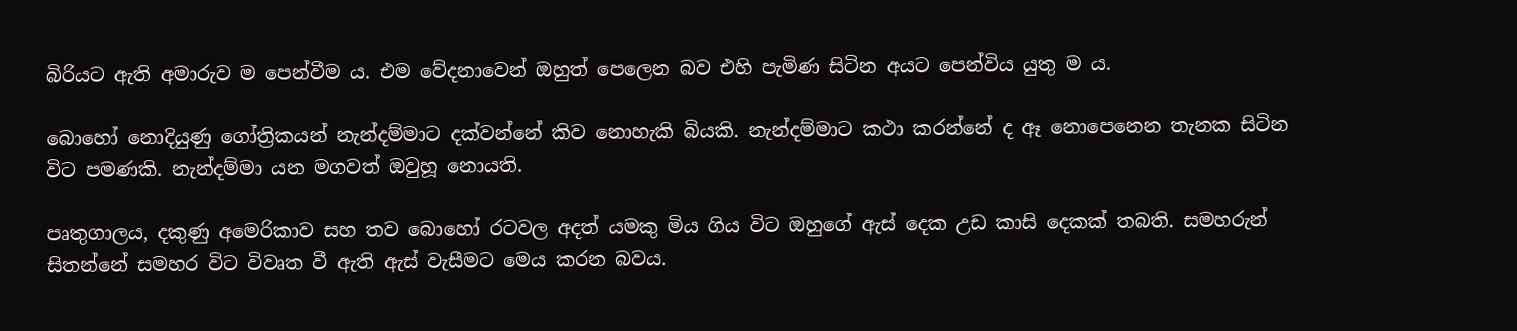බිරියට ඇති අමාරුව ම පෙන්වීම ය. එම වේදනාවෙන් ඔහුත් පෙලෙන බව එහි පැමිණ සිටින අයට පෙන්විය යුතු ම ය.

බොහෝ නොදියුණු ගෝත්‍රිකයන් නැන්දම්මාට දක්වන්නේ කිව නොහැකි බියකි. නැන්දම්මාට කථා කරන්නේ ද ඈ නොපෙනෙන තැනක සිටින විට පමණකි. නැන්දම්මා යන මගවත් ඔවුහූ නොයති.

පෘතුගාලය, දකුණු අමෙරිකාව සහ තව බොහෝ රටවල අදත් යමකු මිය ගිය විට ඔහුගේ ඇස් දෙක උඩ කාසි දෙකක් තබති. සමහරුන් සිතන්නේ සමහර විට විවෘත වී ඇති ඇස් වැසීමට මෙය කරන බවය.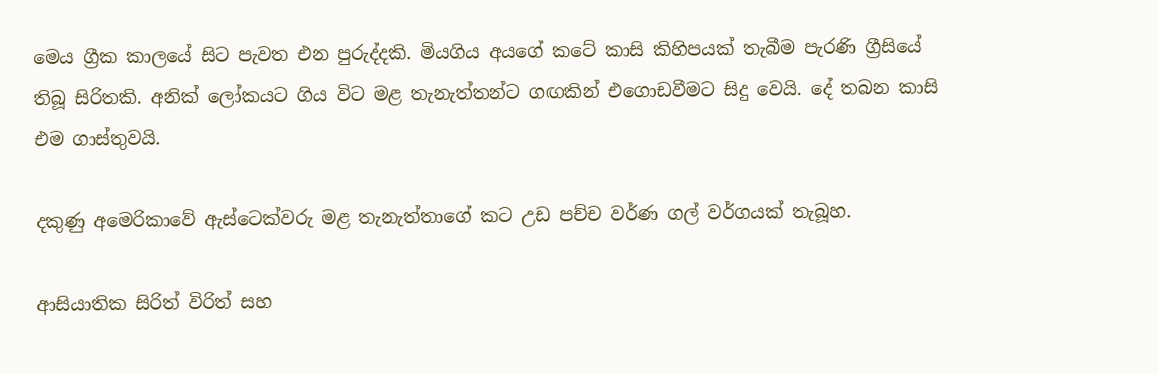මෙය ග්‍රීක කාලයේ සිට පැවත එන පුරුද්දකි. මියගිය අයගේ කටේ කාසි කිහිපයක් තැබීම පැරණි ග්‍රීසියේ තිබූ සිරිතකි. අනික් ලෝකයට ගිය විට මළ තැනැත්තන්ට ගඟකින් එගොඩවීමට සිදු වෙයි. දේ තබන කාසි එම ගාස්තුවයි.

දකුණු අමෙරිකාවේ ඇස්ටෙක්වරු මළ තැනැත්තාගේ කට උඩ පච්ච වර්ණ ගල් වර්ගයක් තැබූහ.

ආසියාතික සිරිත් විරිත් සහ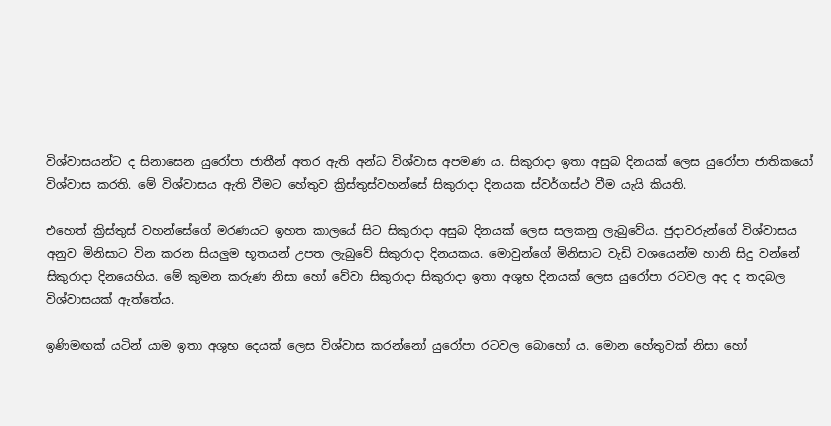විශ්වාසයන්ට ද සිනාසෙන යුරෝපා ජාතීන් අතර ඇති අන්ධ විශ්වාස අපමණ ය. සිකුරාදා ඉතා අසුබ දිනයක් ලෙස යුරෝපා ජාතික‍යෝ විශ්වාස කරති. මේ විශ්වාසය ඇති වීමට හේතුව ක්‍රිස්තුස්වහන්සේ සිකුරාදා දිනයක ස්වර්ගස්ථ වීම යැයි කියති.

එහෙත් ක්‍රිස්තුස් වහන්සේගේ මරණයට ඉහත කාලයේ සිට සිකුරාදා අසුබ දිනයක් ලෙස සලකනු ලැබුවේය. ජුදාවරුන්ගේ විශ්වාසය අනුව මිනිසාට වින කරන සියලුම භූතයන් උපත ලැබුවේ සිකුරාදා දිනයකය. මොවුන්ගේ මිනිසාට වැඩි වශයෙන්ම හානි සිදු වන්නේ සිකුරාදා දිනයෙහිය. මේ කුමන කරුණ නිසා හෝ වේවා සිකුරාදා සිකුරාදා ඉතා අශුභ දිනයක් ලෙස යුරෝපා රටවල අද ද තදබල විශ්වාසයක් ඇත්තේය.

ඉණිමඟක් යටින් යාම ඉතා අශුභ දෙයක් ලෙස විශ්වාස කරන්නෝ යුරෝපා රටවල බොහෝ ය. මොන හේතුවක් නිසා හෝ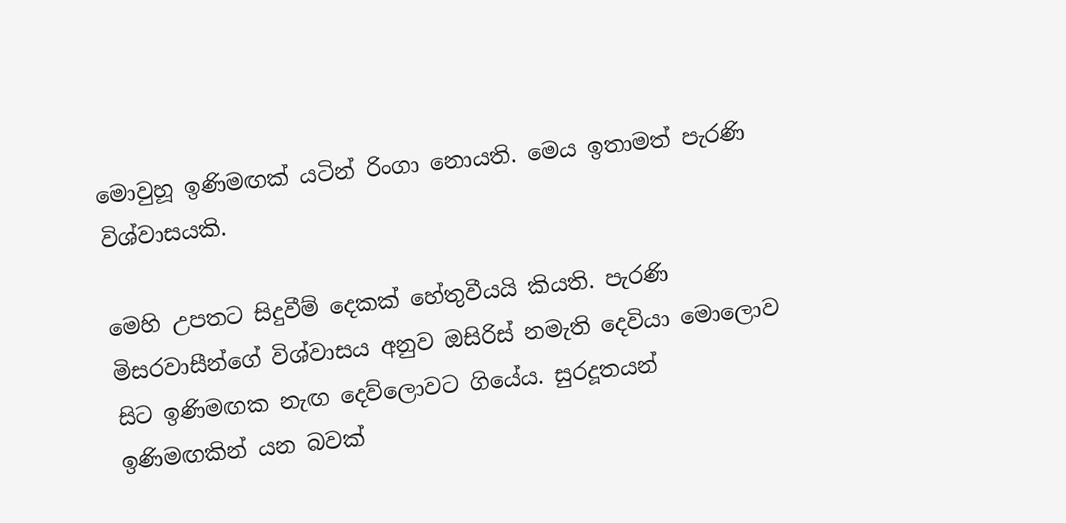මොවුහූ ඉණිමඟක් යටින් රිංගා නොයති. මෙය ඉතාමත් පැරණි විශ්වාසයකි.

මෙහි උපතට සිදුවීම් දෙකක් හේතුවීයයි කියති. පැරණි මිසරවාසීන්ගේ විශ්වාසය අනුව ඔසිරිස් නමැති දෙවියා මොලොව සිට ඉණිමඟක නැඟ දෙව්ලොවට ගියේය. සුරදූතයන් ඉණිමඟකින් යන බවක්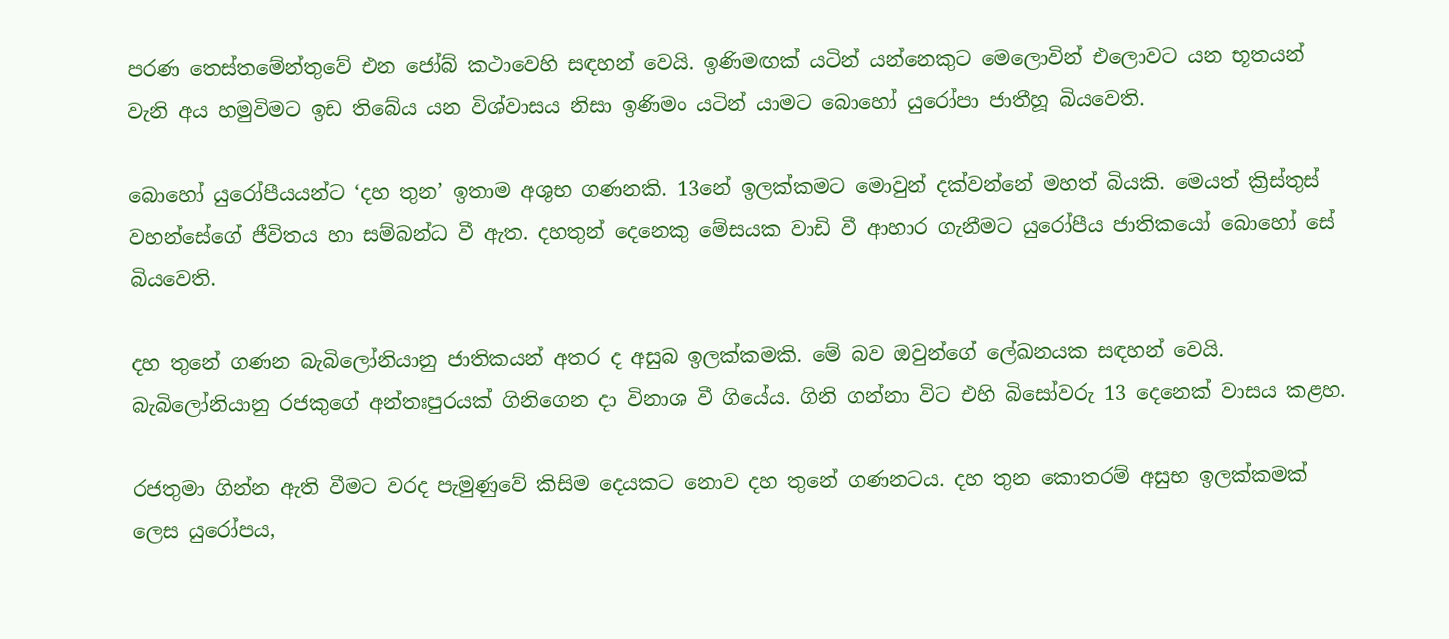පරණ තෙස්තමේන්තුවේ එන ජෝබ් කථාවෙහි සඳහන් වෙයි. ඉණිමඟක් යටින් යන්නෙකුට මෙලොවින් එලොවට යන භූතයන් වැනි අය හමුවිමට ඉඩ තිබේය යන විශ්වාසය නිසා ඉණිමං යටින් යාමට බොහෝ යුරෝපා ජාතීහූ බියවෙති.

බොහෝ යුරෝපීයයන්ට ‘දහ තුන’ ඉතාම අශුභ ගණනකි. 13නේ ඉලක්කමට මොවුන් දක්වන්නේ මහත් බියකි. මෙයත් ක්‍රිස්තුස් වහන්සේගේ ජීවිතය හා සම්බන්ධ වී ඇත. දහතුන් දෙනෙකු මේසයක වාඩි වී ආහාර ගැනීමට යුරෝපීය ජාතිකයෝ බොහෝ සේ බියවෙති.

දහ තුනේ ගණන බැබිලෝනියානු ජාතිකයන් අතර ද අසුබ ඉලක්කමකි. මේ බව ඔවුන්ගේ ලේඛනයක සඳහන් වෙයි. බැබිලෝනියානු රජකුගේ අන්තඃපුරයක් ගිනිගෙන දා විනාශ වී ගියේය. ගිනි ගන්නා විට එහි බිසෝවරු 13 දෙනෙක් වාසය කළහ.

රජතුමා ගින්න ඇති වීමට වරද පැමුණුවේ කිසිම දෙයකට නොව දහ තුනේ ගණනටය. දහ තුන කොතරම් අසුභ ඉලක්කමක් ලෙස යුරෝපය,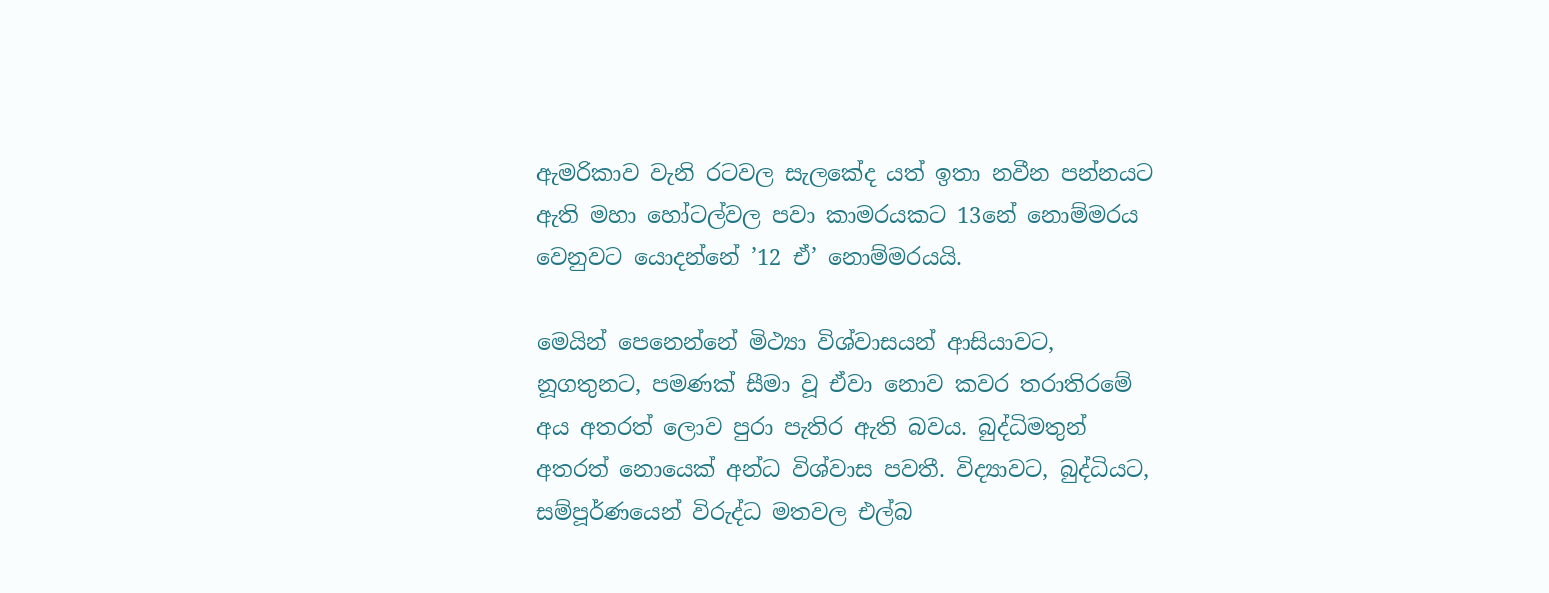ඇමරිකාව වැනි රටවල සැලකේද යත් ඉතා නවීන පන්නයට ඇති මහා හෝටල්වල පවා කාමරයකට 13නේ නොම්මරය වෙනුවට යොදන්නේ ’12 ඒ’ නොම්මරයයි.

මෙයින් පෙනෙන්නේ මිථ්‍යා විශ්වාසයන් ආසියාවට, නූගතුනට, පමණක් සීමා වූ ඒවා නොව කවර තරාතිරමේ අය අතරත් ලොව පුරා පැතිර ඇති බවය. බුද්ධිමතුන් අතරත් නොයෙක් අන්ධ විශ්වාස පවතී. විද්‍යාවට, බුද්ධියට, සම්පූර්ණයෙන් විරුද්ධ මතවල එල්බ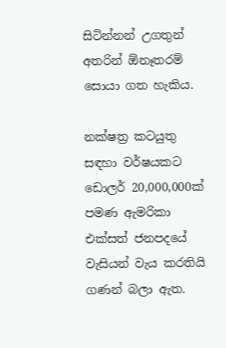සිටින්නන් උගතුන් අතරින් ඕනෑතරම් සොයා ගත හැකිය.

නක්ෂත්‍ර කටයුතු සඳහා වර්ෂයකට ඩොලර් 20,000,000ක් පමණ ඇමරිකා එක්සත් ජනපදයේ වැසියන් වැය කරතියි ගණන් බලා ඇත.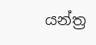යන්ත්‍ර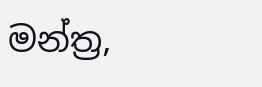මන්ත්‍ර,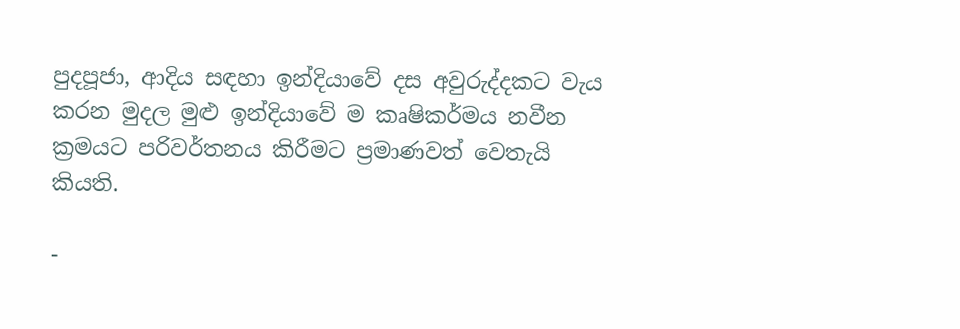පුදපූජා, ආදිය සඳහා ඉන්දියාවේ දස අවුරුද්දකට වැය කරන මුදල මුළු ඉන්දියාවේ ම කෘෂිකර්මය නවීන ක්‍රමයට පරිවර්තනය කිරීමට ප්‍රමාණවත් වෙතැයි කියති.

-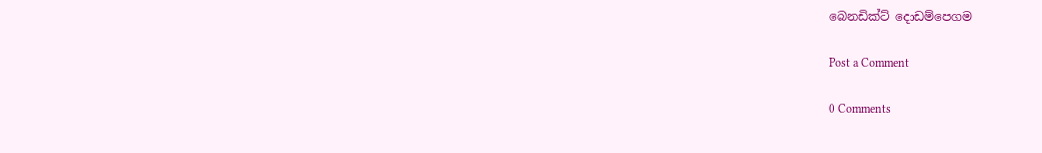බෙනඩික්ට් දොඩම්පෙගම

Post a Comment

0 Comments